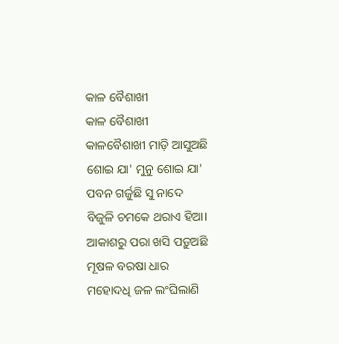କାଳ ବୈଶାଖୀ
କାଳ ବୈଶାଖୀ
କାଳବୈଶାଖୀ ମାଡ଼ି ଆସୁଅଛି
ଶୋଇ ଯା' ମୁନୁ ଶୋଇ ଯା'
ପବନ ଗର୍ଜୁଛି ସୁ ନାଦେ
ବିଜୁଳି ଚମକେ ଥରାଏ ହିଆ।
ଆକାଶରୁ ପରା ଖସି ପଡ଼ୁଅଛି
ମୂଷଳ ବରଷା ଧାର
ମହୋଦଧି ଜଳ ଲଂଘିଲାଣି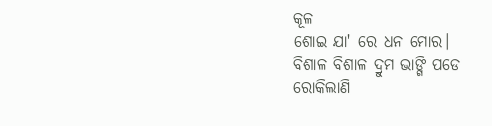କୂଳ
ଶୋଇ ଯା' ରେ ଧନ ମୋର।
ବିଶାଳ ବିଶାଳ ଦ୍ରୁମ ଭାଙ୍ଗି ପଡେ
ରୋକିଲାଣି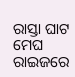ରାସ୍ତା ଘାଟ
ମେଘ ରାଇଜରେ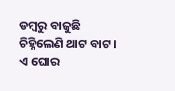ଡମ୍ବରୁ ବାଜୁଛି
ଚିହ୍ନିଲେଣି ଥାଟ ବାଟ।
ଏ ଘୋର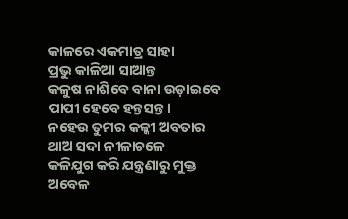କାଳରେ ଏକମାତ୍ର ସାହା
ପ୍ରଭୁ କାଳିଆ ସାଆନ୍ତ
କଳୁଷ ନାଶିବେ ବାନା ଉଡ଼ାଇବେ
ପାପୀ ହେବେ ହନ୍ତସନ୍ତ।
ନହେଉ ତୁମର କଳ୍କୀ ଅବତାର
ଥାଅ ସଦା ନୀଳାଚଳେ
କଳିଯୁଗ କରି ଯନ୍ତ୍ରଣାରୁ ମୁକ୍ତ
ଅବେଳ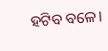ହଟିବ ବଳେ।